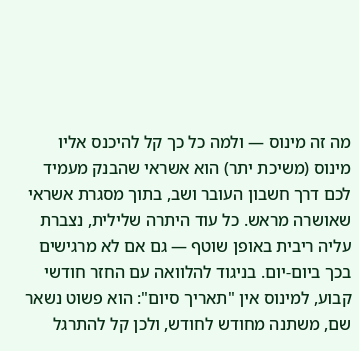מה זה מינוס — ולמה כל כך קל להיכנס אליו
מינוס (משיכת יתר) הוא אשראי שהבנק מעמיד לכם דרך חשבון העובר ושב, בתוך מסגרת אשראי שאושרה מראש. כל עוד היתרה שלילית, נצברת עליה ריבית באופן שוטף — גם אם לא מרגישים בכך ביום-יום. בניגוד להלוואה עם החזר חודשי קבוע, למינוס אין "תאריך סיום": הוא פשוט נשאר שם, משתנה מחודש לחודש, ולכן קל להתרגל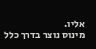אליו.
מינוס נוצר בדרך כלל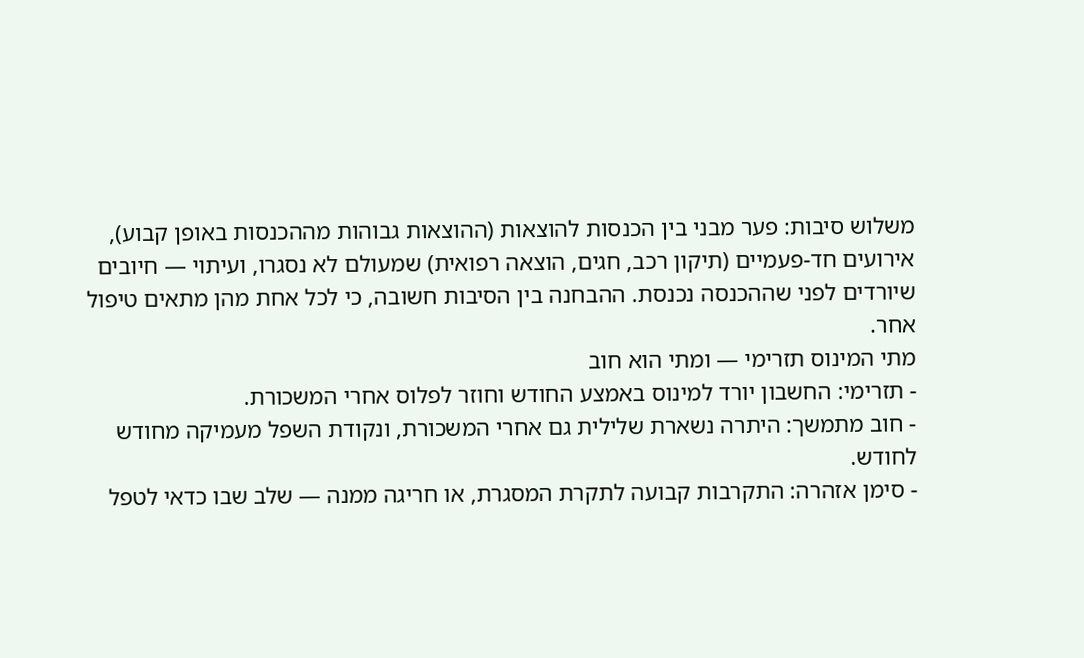משלוש סיבות: פער מבני בין הכנסות להוצאות (ההוצאות גבוהות מההכנסות באופן קבוע), אירועים חד-פעמיים (תיקון רכב, חגים, הוצאה רפואית) שמעולם לא נסגרו, ועיתוי — חיובים שיורדים לפני שההכנסה נכנסת. ההבחנה בין הסיבות חשובה, כי לכל אחת מהן מתאים טיפול אחר.
מתי המינוס תזרימי — ומתי הוא חוב
- תזרימי: החשבון יורד למינוס באמצע החודש וחוזר לפלוס אחרי המשכורת.
- חוב מתמשך: היתרה נשארת שלילית גם אחרי המשכורת, ונקודת השפל מעמיקה מחודש לחודש.
- סימן אזהרה: התקרבות קבועה לתקרת המסגרת, או חריגה ממנה — שלב שבו כדאי לטפל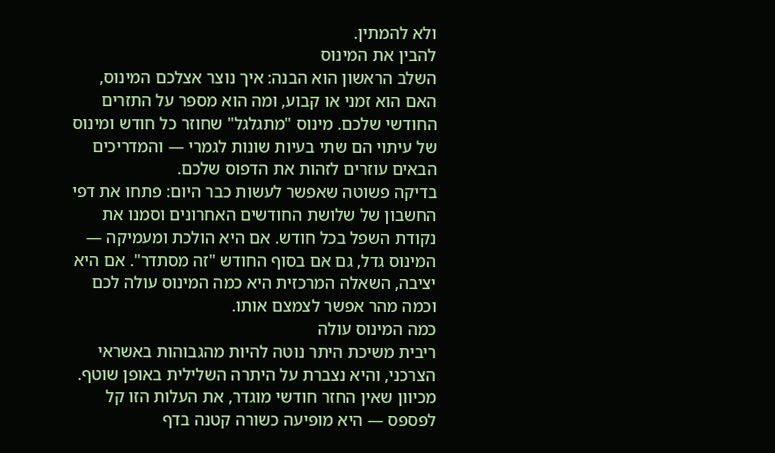ולא להמתין.
להבין את המינוס
השלב הראשון הוא הבנה: איך נוצר אצלכם המינוס, האם הוא זמני או קבוע, ומה הוא מספר על התזרים החודשי שלכם. מינוס "מתגלגל" שחוזר כל חודש ומינוס של עיתוי הם שתי בעיות שונות לגמרי — והמדריכים הבאים עוזרים לזהות את הדפוס שלכם.
בדיקה פשוטה שאפשר לעשות כבר היום: פתחו את דפי החשבון של שלושת החודשים האחרונים וסמנו את נקודת השפל בכל חודש. אם היא הולכת ומעמיקה — המינוס גדל, גם אם בסוף החודש "זה מסתדר". אם היא יציבה, השאלה המרכזית היא כמה המינוס עולה לכם וכמה מהר אפשר לצמצם אותו.
כמה המינוס עולה
ריבית משיכת היתר נוטה להיות מהגבוהות באשראי הצרכני, והיא נצברת על היתרה השלילית באופן שוטף. מכיוון שאין החזר חודשי מוגדר, את העלות הזו קל לפספס — היא מופיעה כשורה קטנה בדף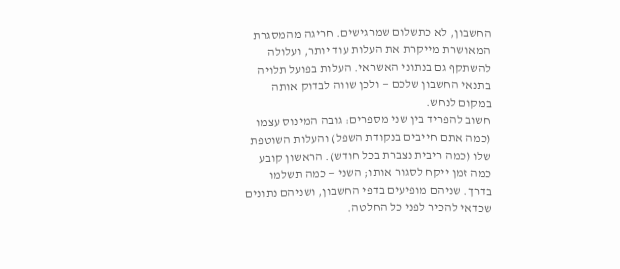החשבון, לא כתשלום שמרגישים. חריגה מהמסגרת המאושרת מייקרת את העלות עוד יותר, ועלולה להשתקף גם בנתוני האשראי. העלות בפועל תלויה בתנאי החשבון שלכם — ולכן שווה לבדוק אותה במקום לנחש.
חשוב להפריד בין שני מספרים: גובה המינוס עצמו (כמה אתם חייבים בנקודת השפל) והעלות השוטפת שלו (כמה ריבית נצברת בכל חודש). הראשון קובע כמה זמן ייקח לסגור אותו; השני — כמה תשלמו בדרך. שניהם מופיעים בדפי החשבון, ושניהם נתונים שכדאי להכיר לפני כל החלטה.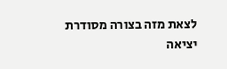לצאת מזה בצורה מסודרת
יציאה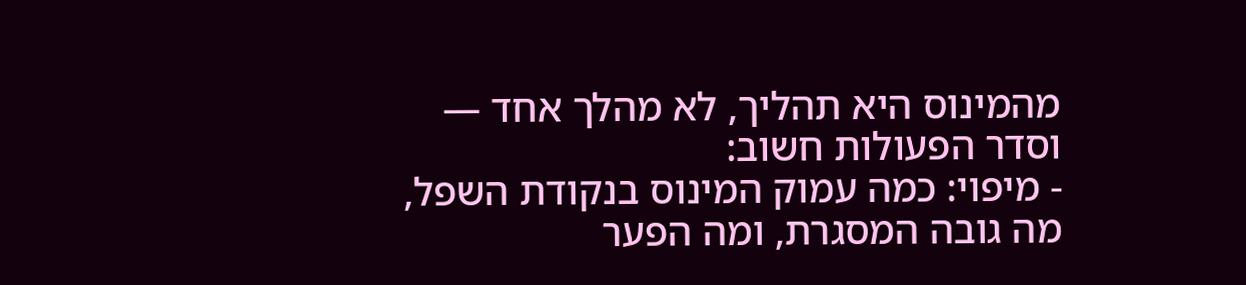מהמינוס היא תהליך, לא מהלך אחד — וסדר הפעולות חשוב:
- מיפוי: כמה עמוק המינוס בנקודת השפל, מה גובה המסגרת, ומה הפער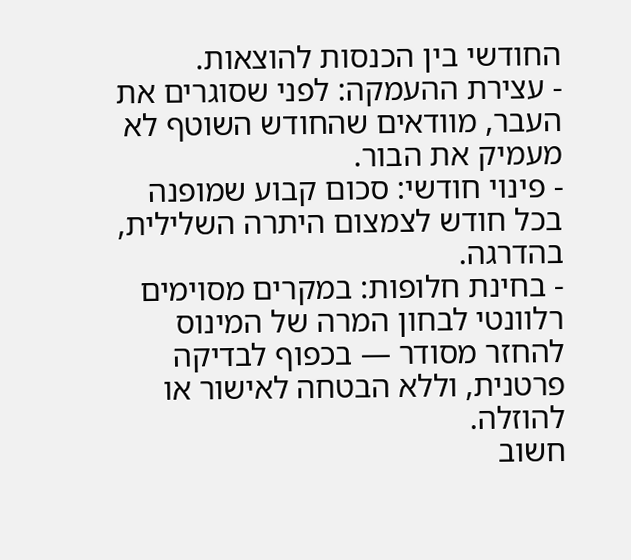החודשי בין הכנסות להוצאות.
- עצירת ההעמקה: לפני שסוגרים את העבר, מוודאים שהחודש השוטף לא מעמיק את הבור.
- פינוי חודשי: סכום קבוע שמופנה בכל חודש לצמצום היתרה השלילית, בהדרגה.
- בחינת חלופות: במקרים מסוימים רלוונטי לבחון המרה של המינוס להחזר מסודר — בכפוף לבדיקה פרטנית, וללא הבטחה לאישור או להוזלה.
חשוב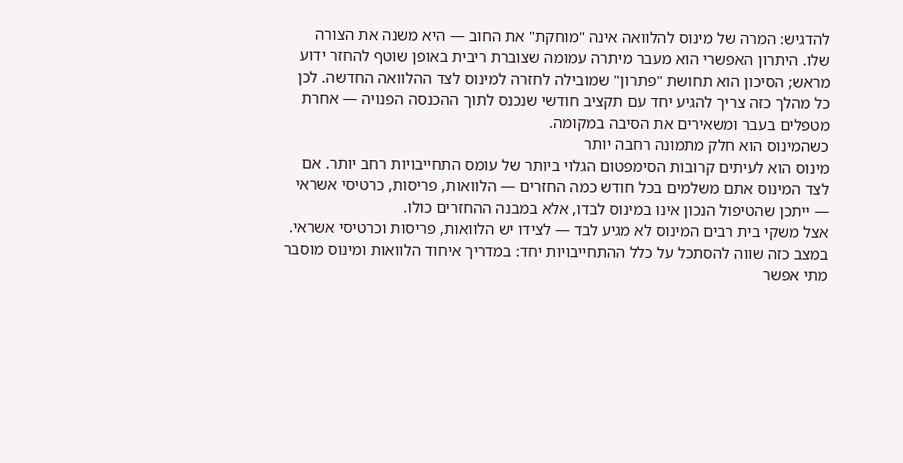להדגיש: המרה של מינוס להלוואה אינה "מוחקת" את החוב — היא משנה את הצורה שלו. היתרון האפשרי הוא מעבר מיתרה עמומה שצוברת ריבית באופן שוטף להחזר ידוע מראש; הסיכון הוא תחושת "פתרון" שמובילה לחזרה למינוס לצד ההלוואה החדשה. לכן כל מהלך כזה צריך להגיע יחד עם תקציב חודשי שנכנס לתוך ההכנסה הפנויה — אחרת מטפלים בעבר ומשאירים את הסיבה במקומה.
כשהמינוס הוא חלק מתמונה רחבה יותר
מינוס הוא לעיתים קרובות הסימפטום הגלוי ביותר של עומס התחייבויות רחב יותר. אם לצד המינוס אתם משלמים בכל חודש כמה החזרים — הלוואות, פריסות, כרטיסי אשראי — ייתכן שהטיפול הנכון אינו במינוס לבדו, אלא במבנה ההחזרים כולו.
אצל משקי בית רבים המינוס לא מגיע לבד — לצידו יש הלוואות, פריסות וכרטיסי אשראי. במצב כזה שווה להסתכל על כלל ההתחייבויות יחד: במדריך איחוד הלוואות ומינוס מוסבר מתי אפשר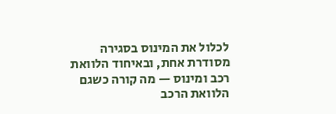לכלול את המינוס בסגירה מסודרת אחת, ובאיחוד הלוואת רכב ומינוס — מה קורה כשגם הלוואת הרכב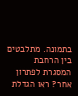בתמונה. מתלבטים בין הרחבת המסגרת לפתרון אחר? ראו הגדלת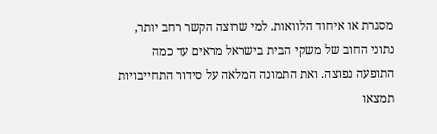מסגרת או איחוד הלוואות. למי שרוצה הקשר רחב יותר, נתוני החוב של משקי הבית בישראל מראים עד כמה התופעה נפוצה. ואת התמונה המלאה על סידור התחייבויות תמצאו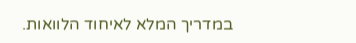במדריך המלא לאיחוד הלוואות.